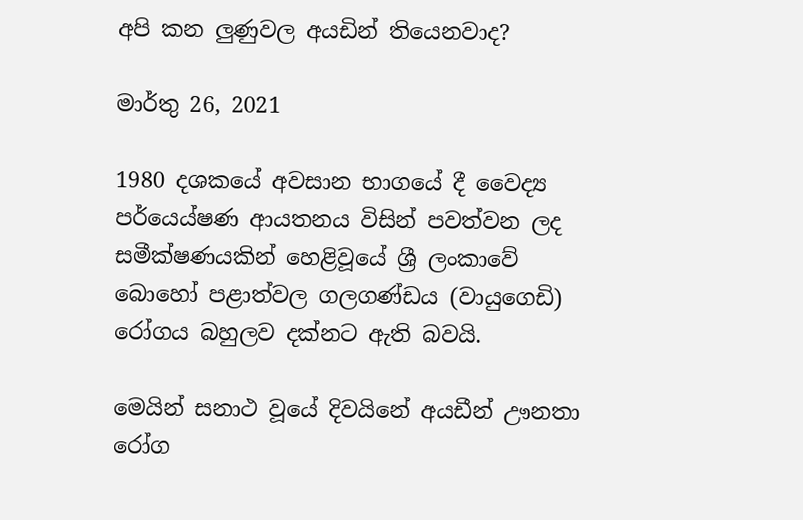අපි කන ලුණුවල අයඩින් තියෙනවාද?

මාර්තු 26, 2021

1980 දශකයේ අවසාන භාගයේ දී වෛද්‍ය පර්යෙය්ෂණ ආයතනය විසින් පවත්වන ලද සමීක්ෂණයකින් හෙළිවූයේ ශ්‍රී ලංකාවේ බොහෝ පළාත්වල ගලගණ්ඩය (වායුගෙඩි) රෝගය බහුලව දක්නට ඇති බවයි.

මෙයින් සනාථ වූයේ දිවයිනේ අයඩීන් ඌනතා රෝග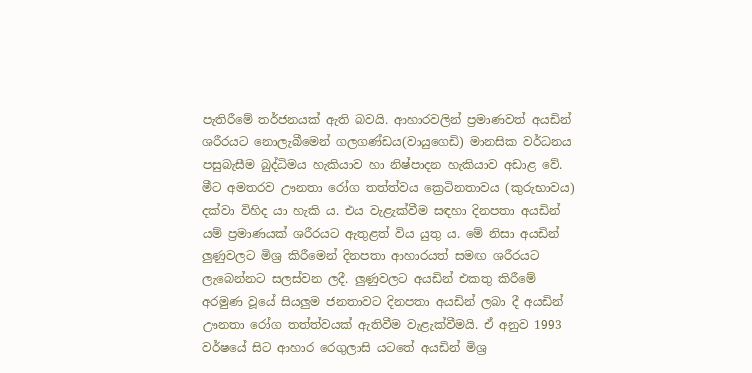පැතිරීමේ තර්ජනයක් ඇති බවයි. ආහාරවලින් ප්‍රමාණවත් අයඩින් ශරීරයට නොලැබීමෙන් ගලගණ්ඩය(වායුගෙඩි) මානසික වර්ධනය පසුබැසීම බුද්ධිමය හැකියාව හා නිෂ්පාදන හැකියාව අඩාළ වේ. මීට අමතරව ඌනතා රෝග තත්ත්වය ක්‍රෙටිනතාවය (කුරුභාවය) දක්වා විහිද යා හැකි ය. එය වැළැක්වීම සඳහා දිනපතා අයඩින් යම් ප්‍රමාණයක් ශරීරයට ඇතුළත් විය යුතු ය. මේ නිසා අයඩින් ලුණුවලට මිශ්‍ර කිරීමෙන් දිනපතා ආහාරයත් සමඟ ශරීරයට ලැබෙන්නට සලස්වන ලදී. ලුණුවලට අයඩින් එකතු කිරීමේ අරමුණ වූයේ සියලුම ජනතාවට දිනපතා අයඩින් ලබා දී අයඩින් ඌනතා රෝග තත්ත්වයක් ඇතිවීම වැළැක්වීමයි. ඒ අනුව 1993 වර්ෂයේ සිට ආහාර රෙගුලාසි යටතේ අයඩින් මිශ්‍ර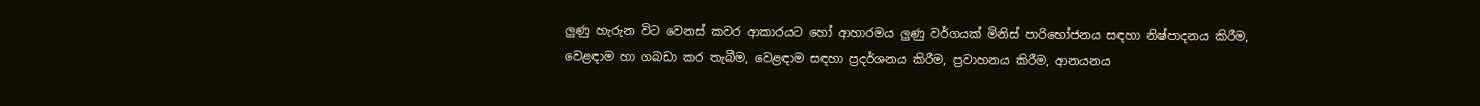ලුණු හැරුන විට වෙනස් කවර ආකාරයට හෝ ආහාරමය ලුණු වර්ගයක් මිනිස් පාරිභෝජනය සඳහා නිෂ්පාදනය කිරීම, වෙළඳාම හා ගබඩා කර තැබීම, වෙළඳාම සඳහා ප්‍රදර්ශනය කිරීම, ප්‍රවාහනය කිරීම, ආනයනය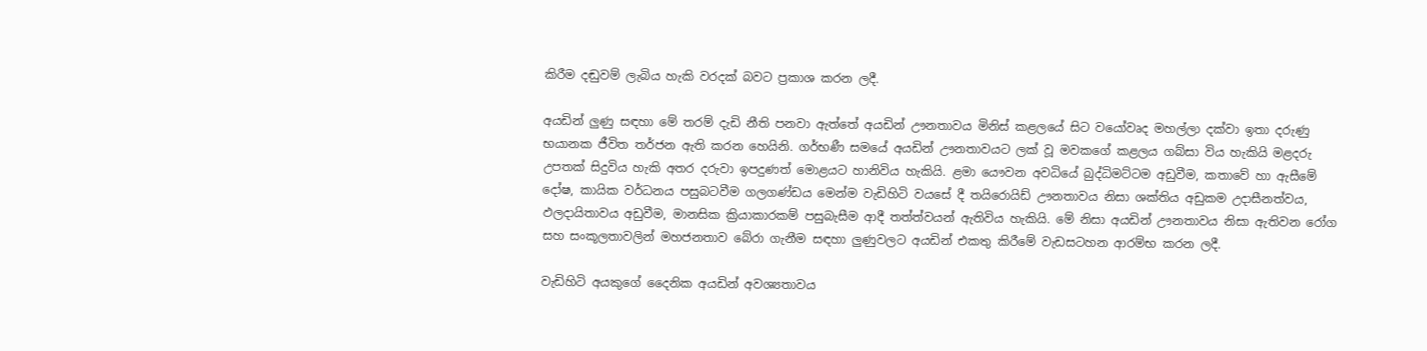කිරීම දඬුවම් ලැබිය හැකි වරදක් බවට ප්‍රකාශ කරන ලදී.

අයඩින් ලුණු සඳහා මේ තරම් දැඩි නීති පනවා ඇත්තේ අයඩින් ඌනතාවය මිනිස් කළලයේ සිට වයෝවෘද මහල්ලා දක්වා ඉතා දරුණු භයානක ජීවිත තර්ජන ඇති කරන හෙයිනි. ගර්භණී සමයේ අයඩින් ඌනතාවයට ලක් වූ මවකගේ කළලය ගබ්සා විය හැකියි මළදරු උපතක් සිදුවිය හැකි අතර දරුවා ඉපදුණත් මොළයට හානිවිය හැකියි. ළමා යෞවන අවධියේ බුද්ධිමට්ටම අඩුවීම, කතාවේ හා ඇසීමේ දෝෂ, කායික වර්ධනය පසුබටවීම ගලගණ්ඩය මෙන්ම වැඩිහිටි වයසේ දී තයිරොයිඩ් ඌනතාවය නිසා ශක්තිය අඩුකම උදාසීනත්වය, ඵලදායිතාවය අඩුවීම, මානසික ක්‍රියාකාරකම් පසුබැසීම ආදී තත්ත්වයන් ඇතිවිය හැකියි. මේ නිසා අයඩින් ඌනතාවය නිසා ඇතිවන රෝග සහ සංකූලතාවලින් මහජනතාව බේරා ගැනීම සඳහා ලුණුවලට අයඩින් එකතු කිරීමේ වැඩසටහන ආරම්භ කරන ලදී.

වැඩිහිටි අයකුගේ දෛනික අයඩින් අවශ්‍යතාවය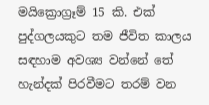මයික්‍රොග්‍රෑම් 15 කි. එක් පුද්ගලයකුට තම ජීවිත කාලය සඳහාම අවශ්‍ය වන්නේ තේ හැන්දක් පිරවීමට තරම් වන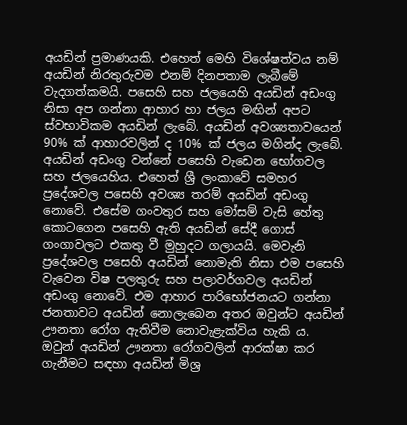අයඩින් ප්‍රමාණයකි. එහෙත් මෙහි විශේෂත්වය නම් අයඩින් නිරතුරුවම එනම් දිනපතාම ලැබීමේ වැදගත්කමයි. පසෙහි සහ ජලයෙහි අයඩින් අඩංගු නිසා අප ගන්නා ආහාර හා ජලය මඟින් අපට ස්වභාවිකම අයඩින් ලැබේ. අයඩින් අවශ්‍යතාවයෙන් 90% ක් ආහාරවලින් ද 10% ක් ජලය මගින්ද ලැබේ. අයඩින් අඩංගු වන්නේ පසෙහි වැඩෙන භෝගවල සහ ජලයෙහිය. එහෙත් ශ්‍රී ලංකාවේ සමහර ප්‍රදේශවල පසෙහි අවශ්‍ය තරම් අයඩින් අඩංගු නොවේ. එසේම ගංවතුර සහ මෝසම් වැසි හේතු කොටගෙන පසෙහි ඇති අයඩින් සේදී ගොස් ගංගාවලට එකතු වී මුහුදට ගලායයි. මෙවැනි ප්‍රදේශවල පසෙහි අයඩින් නොමැති නිසා එම පසෙහි වැවෙන විෂ පලතුරු සහ පලාවර්ගවල අයඩින් අඩංගු නොවේ. එම ආහාර පාරිභෝජනයට ගන්නා ජනතාවට අයඩින් නොලැබෙන අතර ඔවුන්ට අයඩින් ඌනතා රෝග ඇතිවීම නොවැළැක්විය හැකි ය. ඔවුන් අයඩින් ඌනතා රෝගවලින් ආරක්ෂා කර ගැනීමට සඳහා අයඩින් මිශ්‍ර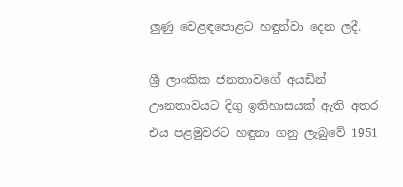ලුණු වෙළඳපොළට හඳුන්වා දෙන ලදී.

ශ්‍රී ලාංකික ජනතාවගේ අයඩින් ඌනතාවයට දිගු ඉතිහාසයක් ඇති අතර එය පළමුවරට හඳුනා ගනු ලැබුවේ 1951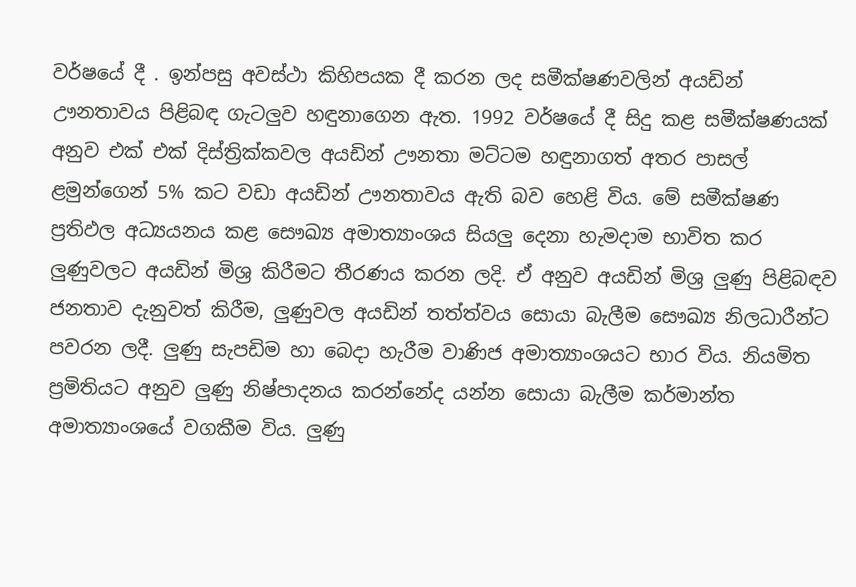වර්ෂයේ දී . ඉන්පසු අවස්ථා කිහිපයක දී කරන ලද සමීක්ෂණවලින් අයඩින් ඌනතාවය පිළිබඳ ගැටලුව හඳුනාගෙන ඇත. 1992 වර්ෂයේ දී සිදු කළ සමීක්ෂණයක් අනුව එක් එක් දිස්ත්‍රික්කවල අයඩින් ඌනතා මට්ටම හඳුනාගත් අතර පාසල් ළමුන්ගෙන් 5% කට වඩා අයඩින් ඌනතාවය ඇති බව හෙළි විය. මේ සමීක්ෂණ ප්‍රතිඵල අධ්‍යයනය කළ සෞඛ්‍ය අමාත්‍යාංශය සියලු දෙනා හැමදාම භාවිත කර ලුණුවලට අයඩින් මිශ්‍ර කිරීමට තීරණය කරන ලදි. ඒ අනුව අයඩින් මිශ්‍ර ලුණු පිළිබඳව ජනතාව දැනුවත් කිරීම, ලුණුවල අයඩින් තත්ත්වය සොයා බැලීම සෞඛ්‍ය නිලධාරීන්ට පවරන ලදී. ලුණු සැපඩිම හා බෙදා හැරීම වාණිජ අමාත්‍යාංශයට භාර විය. නියමිත ප්‍රමිතියට අනුව ලුණු නිෂ්පාදනය කරන්නේද යන්න සොයා බැලීම කර්මාන්ත අමාත්‍යාංශයේ වගකීම විය. ලුණු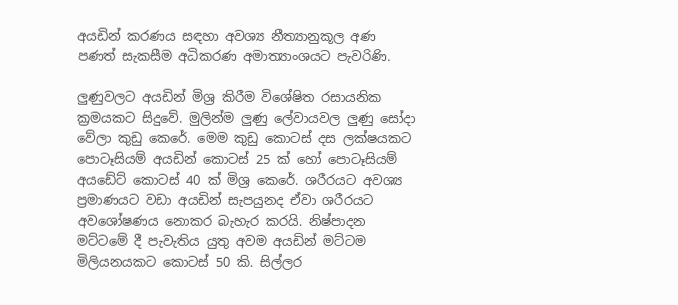අයඩින් කරණය සඳහා අවශ්‍ය නීත්‍යානුකූල අණ පණත් සැකසීම අධිකරණ අමාත්‍යාංශයට පැවරිණි.

ලුණුවලට අයඩින් මිශ්‍ර කිරීම විශේෂිත රසායනික ක්‍රමයකට සිදුවේ. මුලින්ම ලුණු ලේවායවල ලුණු සෝදා වේලා කුඩු කෙරේ. මෙම කුඩු කොටස් දස ලක්ෂයකට පොටෑසියම් අයඩින් කොටස් 25 ක් හෝ පොටෑසියම් අයඩේට් කොටස් 40 ක් මිශ්‍ර කෙරේ. ශරීරයට අවශ්‍ය ප්‍රමාණයට වඩා අයඩින් සැපයුනද ඒවා ශරීරයට අවශෝෂණය නොකර බැහැර කරයි. නිෂ්පාදන මට්ටමේ දී පැවැතිය යුතු අවම අයඩින් මට්ටම මිලියනයකට කොටස් 50 කි. සිල්ලර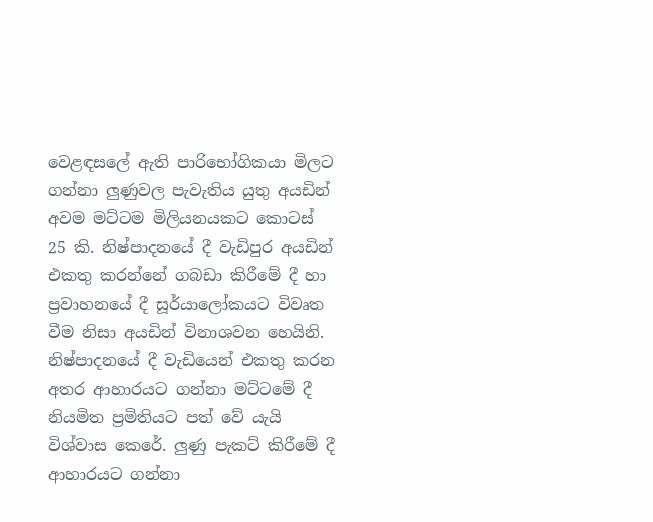වෙළඳසලේ ඇති පාරිභෝගිකයා මිලට ගන්නා ලුණුවල පැවැතිය යුතු අයඩින් අවම මට්ටම මිලියනයකට කොටස් 25 කි. නිෂ්පාදනයේ දී වැඩිපුර අයඩින් එකතු කරන්නේ ගබඩා කිරීමේ දී හා ප්‍රවාහනයේ දී සූර්යාලෝකයට විවෘත වීම නිසා අයඩින් විනාශවන හෙයිනි. නිෂ්පාදනයේ දී වැඩියෙන් එකතු කරන අතර ආහාරයට ගන්නා මට්ටමේ දී නියමිත ප්‍රමිතියට පත් වේ යැයි විශ්වාස කෙරේ. ලුණු පැකට් කිරීමේ දී ආහාරයට ගන්නා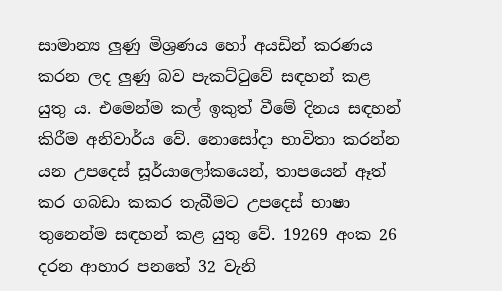සාමාන්‍ය ලුණු මිශ්‍රණය හෝ අයඩින් කරණය කරන ලද ලුණු බව පැකට්ටුවේ සඳහන් කළ යුතු ය. එමෙන්ම කල් ඉකුත් වීමේ දිනය සඳහන් කිරීම අනිවාර්ය වේ. නොසෝදා භාවිතා කරන්න යන උපදෙස් සූර්යාලෝකයෙන්, තාපයෙන් ඈත් කර ගබඩා කකර තැබීමට උපදෙස් භාෂා තුනෙන්ම සඳහන් කළ යුතු වේ. 19269 අංක 26 දරන ආහාර පනතේ 32 වැනි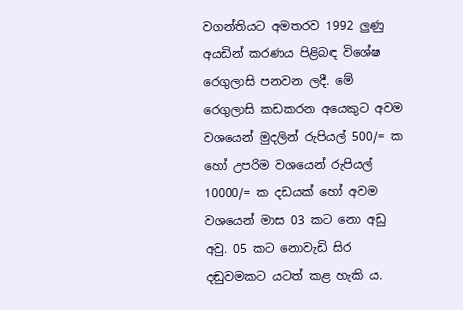වගන්තියට අමතරව 1992 ලුණු අයඩින් කරණය පිළිබඳ විශේෂ රෙගුලාසි පනවන ලදී. මේ රෙගුලාසි කඩකරන අයෙකුට අවම වශයෙන් මුදලින් රුපියල් 500/= ක හෝ උපරිම වශයෙන් රුපියල් 10000/= ක දඩයක් හෝ අවම වශයෙන් මාස 03 කට නො අඩු අවු. 05 කට නොවැඩි සිර දඬුවමකට යටත් කළ හැකි ය.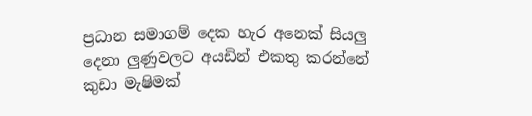ප්‍රධාන සමාගම් දෙක හැර අනෙක් සියලු දෙනා ලුණුවලට අයඩින් එකතු කරන්නේ කුඩා මැෂිමක්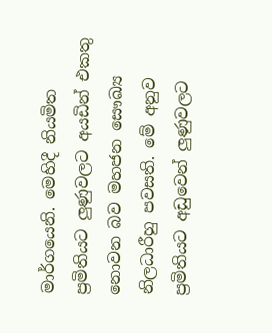මාර්ගයෙනි. මෙහිදී නියමිත ප්‍රමිතියට ලුණුවලට අයඩින් එකතු නොවන බව මහජන සෞඛ්‍ය නිලධාරීහු පවසති. මේ අනුව ප්‍රමිතියට අඩුවෙන් ලුණුවලට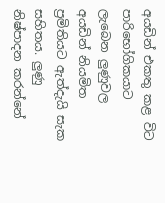අයඩින් එකතු කළ විට පාරිභෝගිකයාට ලැබෙන ලුණුවල අයඩින් නියමිත ප්‍රමිතියට ඇත්දැයි සැක සහිතය. ලුණු නිෂ්පාදන කරන්නේ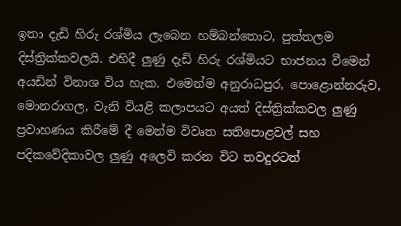ඉතා දැඩි හිරු රශ්මිය ලැබෙන හම්බන්තොට, පුත්තලම දිස්ත්‍රික්කවලයි. එහිදී ලුණු දැඩි හිරු රශ්මියට භාජනය වීමෙන් අයඩින් විනාශ විය හැක. එමෙන්ම අනුරාධපුර, පොළොන්නරුව, මොනරාගල, වැනි වියළි කලාපයට අයත් දිස්ත්‍රික්කවල ලුණු ප්‍රවාහණය කිරීමේ දී මෙන්ම විවෘත සතිපොළවල් සහ පදිකවේදිකාවල ලුණු අලෙවි කරන විට තවදුරටත්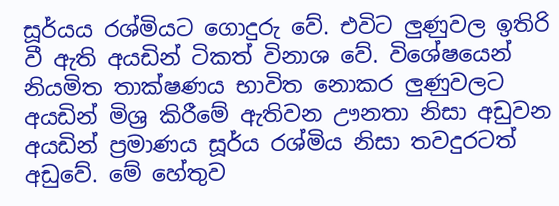සූර්යය රශ්මියට ගොදුරු වේ. එවිට ලුණුවල ඉතිරි වී ඇති අයඩින් ටිකත් විනාශ වේ. විශේෂයෙන් නියමිත තාක්ෂණය භාවිත නොකර ලුණුවලට අයඩින් මිශ්‍ර කිරීමේ ඇතිවන ඌනතා නිසා අඩුවන අයඩින් ප්‍රමාණය සූර්ය රශ්මිය නිසා තවදුරටත් අඩුවේ. මේ හේතුව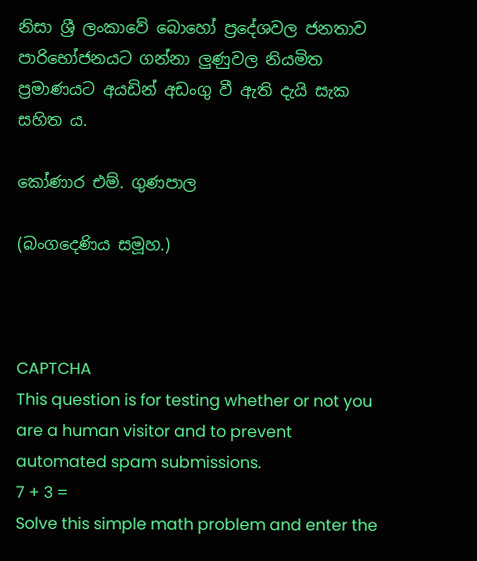නිසා ශ්‍රී ලංකාවේ බොහෝ ප්‍රදේශවල ජනතාව පාරිභෝජනයට ගන්නා ලුණුවල නියමිත ප්‍රමාණයට අයඩින් අඩංගු වී ඇති දැයි සැක සහිත ය.

කෝණාර එම්. ගුණපාල

(බංගදෙණිය සමූහ.)



CAPTCHA
This question is for testing whether or not you are a human visitor and to prevent automated spam submissions.
7 + 3 =
Solve this simple math problem and enter the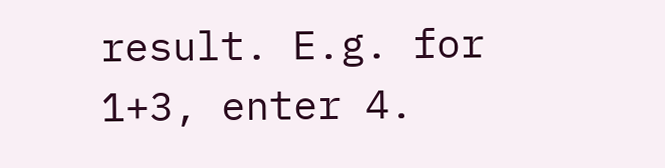result. E.g. for 1+3, enter 4.